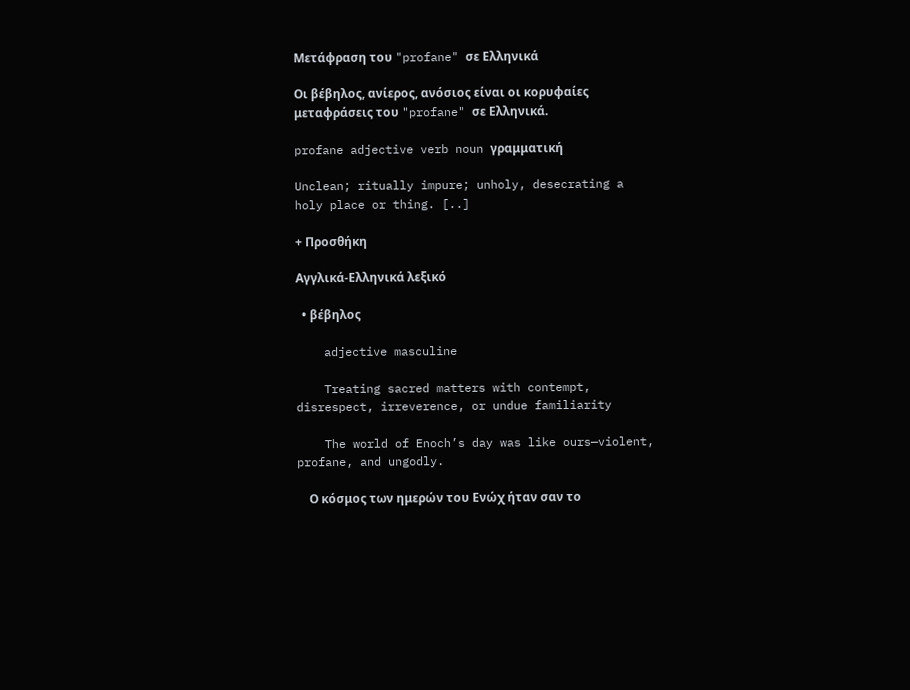Μετάφραση του "profane" σε Ελληνικά

Οι βέβηλος, ανίερος, ανόσιος είναι οι κορυφαίες μεταφράσεις του "profane" σε Ελληνικά.

profane adjective verb noun γραμματική

Unclean; ritually impure; unholy, desecrating a holy place or thing. [..]

+ Προσθήκη

Αγγλικά-Ελληνικά λεξικό

  • βέβηλος

    adjective masculine

    Treating sacred matters with contempt, disrespect, irreverence, or undue familiarity

    The world of Enoch’s day was like ours—violent, profane, and ungodly.

    Ο κόσμος των ημερών του Ενώχ ήταν σαν το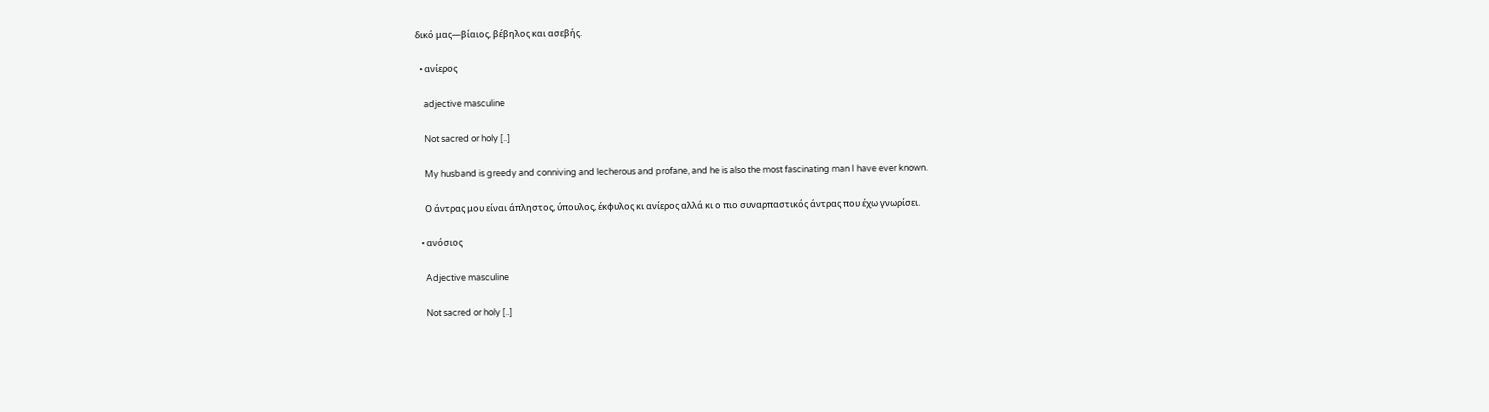δικό μας—βίαιος, βέβηλος και ασεβής.

  • ανίερος

    adjective masculine

    Not sacred or holy [..]

    My husband is greedy and conniving and lecherous and profane, and he is also the most fascinating man I have ever known.

    Ο άντρας μου είναι άπληστος, ύπουλος, έκφυλος κι ανίερος αλλά κι ο πιο συναρπαστικός άντρας που έχω γνωρίσει.

  • ανόσιος

    Adjective masculine

    Not sacred or holy [..]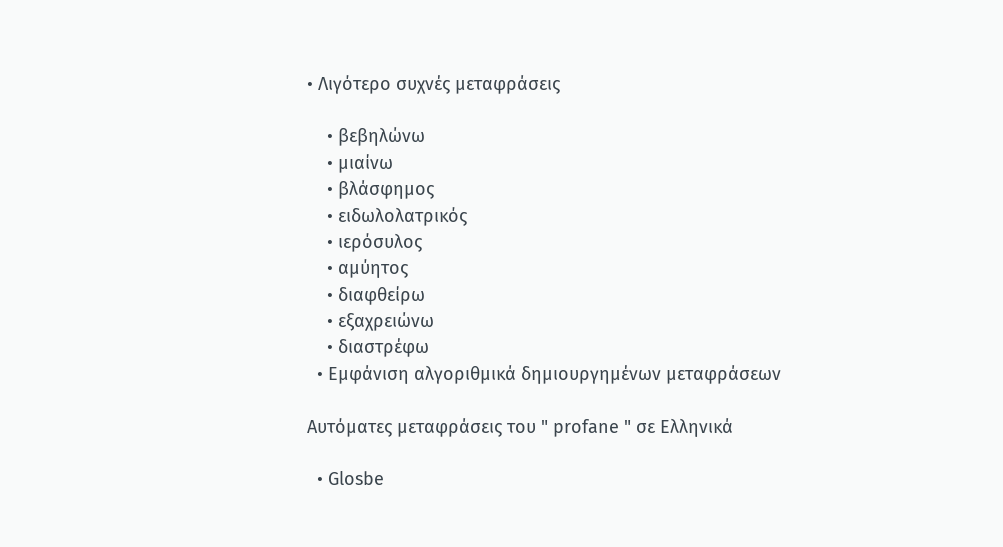• Λιγότερο συχνές μεταφράσεις

    • βεβηλώνω
    • μιαίνω
    • βλάσφημος
    • ειδωλολατρικός
    • ιερόσυλος
    • αμύητος
    • διαφθείρω
    • εξαχρειώνω
    • διαστρέφω
  • Εμφάνιση αλγοριθμικά δημιουργημένων μεταφράσεων

Αυτόματες μεταφράσεις του " profane " σε Ελληνικά

  • Glosbe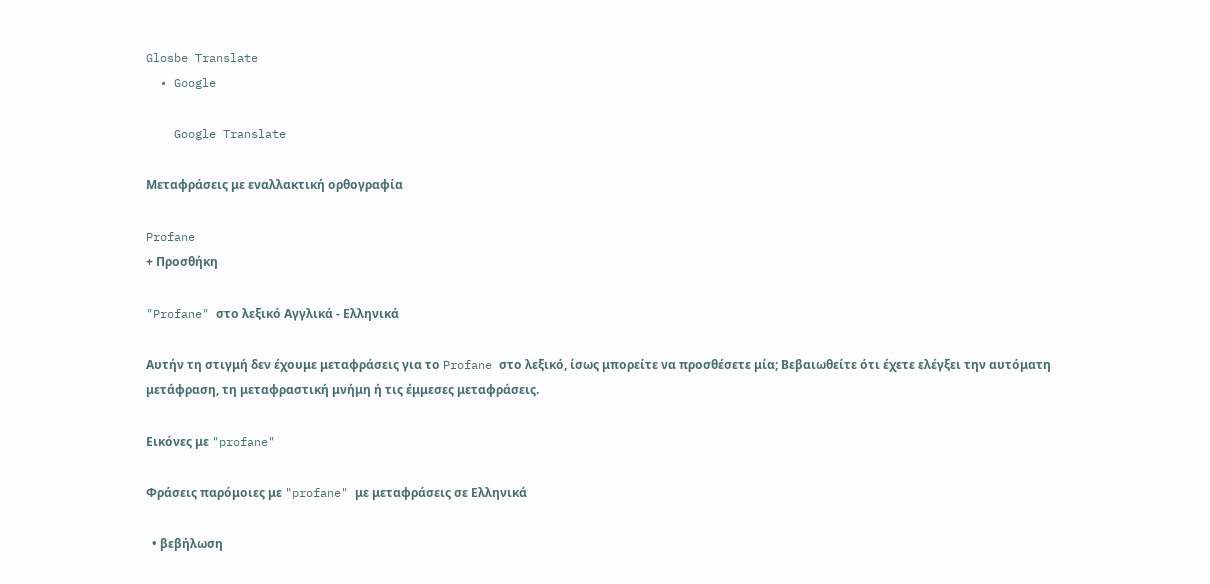Glosbe Translate
  • Google

    Google Translate

Μεταφράσεις με εναλλακτική ορθογραφία

Profane
+ Προσθήκη

"Profane" στο λεξικό Αγγλικά - Ελληνικά

Αυτήν τη στιγμή δεν έχουμε μεταφράσεις για το Profane στο λεξικό, ίσως μπορείτε να προσθέσετε μία; Βεβαιωθείτε ότι έχετε ελέγξει την αυτόματη μετάφραση, τη μεταφραστική μνήμη ή τις έμμεσες μεταφράσεις.

Εικόνες με "profane"

Φράσεις παρόμοιες με "profane" με μεταφράσεις σε Ελληνικά

  • βεβήλωση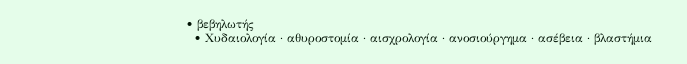• βεβηλωτής
  • Χυδαιολογία · αθυροστομία · αισχρολογία · ανοσιούργημα · ασέβεια · βλαστήμια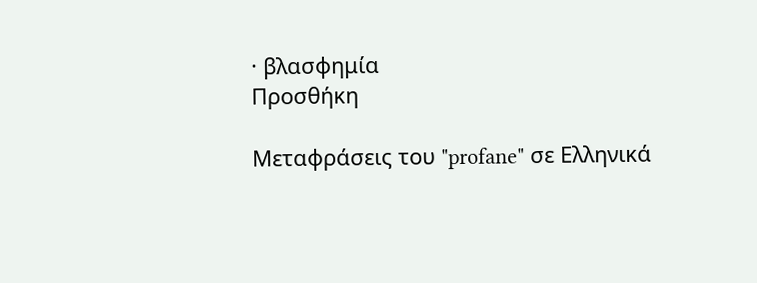· βλασφημία
Προσθήκη

Μεταφράσεις του "profane" σε Ελληνικά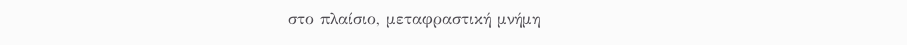στο πλαίσιο, μεταφραστική μνήμη